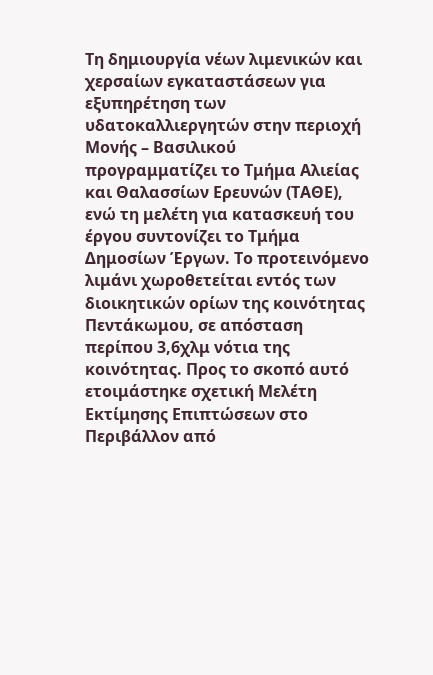Τη δημιουργία νέων λιμενικών και χερσαίων εγκαταστάσεων για εξυπηρέτηση των υδατοκαλλιεργητών στην περιοχή Μονής – Βασιλικού προγραμματίζει το Τμήμα Αλιείας και Θαλασσίων Ερευνών (ΤΑΘΕ), ενώ τη μελέτη για κατασκευή του έργου συντονίζει το Τμήμα Δημοσίων Έργων. Το προτεινόμενο λιμάνι χωροθετείται εντός των διοικητικών ορίων της κοινότητας Πεντάκωμου, σε απόσταση περίπου 3,6χλμ νότια της κοινότητας. Προς το σκοπό αυτό ετοιμάστηκε σχετική Μελέτη Εκτίμησης Επιπτώσεων στο Περιβάλλον από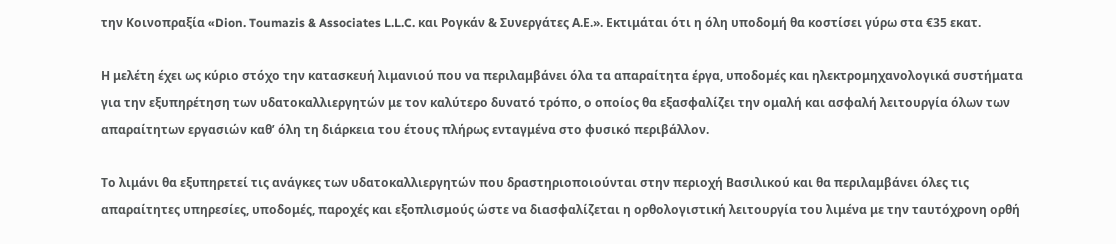την Κοινοπραξία «Dion. Toumazis & Associates L.L.C. και Ρογκάν & Συνεργάτες Α.Ε.». Εκτιμάται ότι η όλη υποδομή θα κοστίσει γύρω στα €35 εκατ.

Η μελέτη έχει ως κύριο στόχο την κατασκευή λιμανιού που να περιλαμβάνει όλα τα απαραίτητα έργα, υποδομές και ηλεκτρομηχανολογικά συστήματα για την εξυπηρέτηση των υδατοκαλλιεργητών με τον καλύτερο δυνατό τρόπο, ο οποίος θα εξασφαλίζει την ομαλή και ασφαλή λειτουργία όλων των απαραίτητων εργασιών καθ’ όλη τη διάρκεια του έτους πλήρως ενταγμένα στο φυσικό περιβάλλον.

Το λιμάνι θα εξυπηρετεί τις ανάγκες των υδατοκαλλιεργητών που δραστηριοποιούνται στην περιοχή Βασιλικού και θα περιλαμβάνει όλες τις απαραίτητες υπηρεσίες, υποδομές, παροχές και εξοπλισμούς ώστε να διασφαλίζεται η ορθολογιστική λειτουργία του λιμένα με την ταυτόχρονη ορθή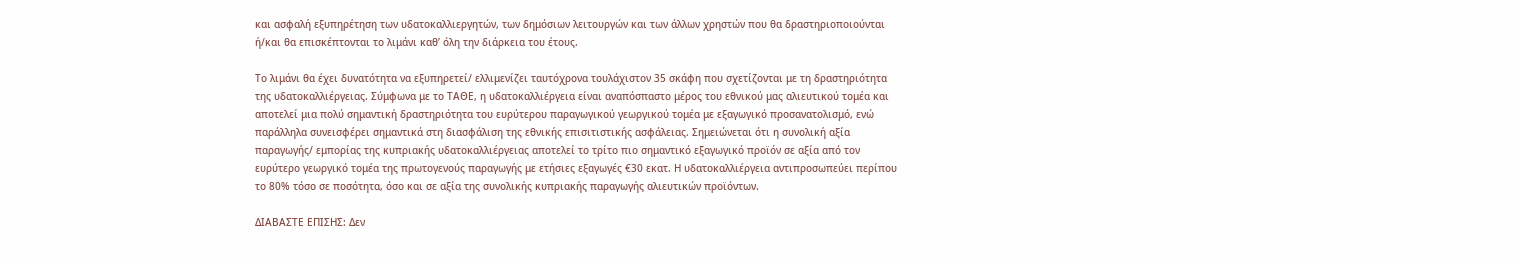και ασφαλή εξυπηρέτηση των υδατοκαλλιεργητών, των δημόσιων λειτουργών και των άλλων χρηστών που θα δραστηριοποιούνται ή/και θα επισκέπτονται το λιμάνι καθ’ όλη την διάρκεια του έτους.

Το λιμάνι θα έχει δυνατότητα να εξυπηρετεί/ ελλιμενίζει ταυτόχρονα τουλάχιστον 35 σκάφη που σχετίζονται με τη δραστηριότητα της υδατοκαλλιέργειας. Σύμφωνα με το ΤΑΘΕ, η υδατοκαλλιέργεια είναι αναπόσπαστο μέρος του εθνικού μας αλιευτικού τομέα και αποτελεί μια πολύ σημαντική δραστηριότητα του ευρύτερου παραγωγικού γεωργικού τομέα με εξαγωγικό προσανατολισμό, ενώ παράλληλα συνεισφέρει σημαντικά στη διασφάλιση της εθνικής επισιτιστικής ασφάλειας. Σημειώνεται ότι η συνολική αξία παραγωγής/ εμπορίας της κυπριακής υδατοκαλλιέργειας αποτελεί το τρίτο πιο σημαντικό εξαγωγικό προϊόν σε αξία από τον ευρύτερο γεωργικό τομέα της πρωτογενούς παραγωγής με ετήσιες εξαγωγές €30 εκατ. Η υδατοκαλλιέργεια αντιπροσωπεύει περίπου το 80% τόσο σε ποσότητα, όσο και σε αξία της συνολικής κυπριακής παραγωγής αλιευτικών προϊόντων.

ΔΙΑΒΑΣΤΕ ΕΠΙΣΗΣ: Δεν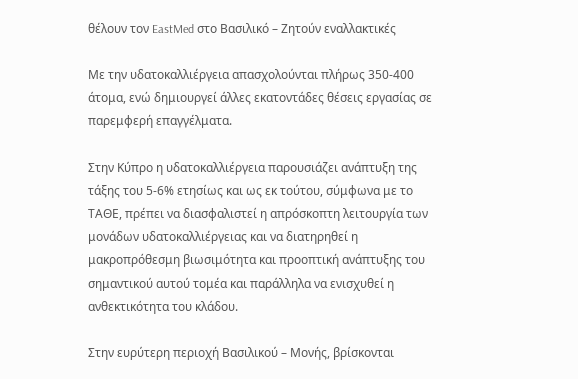θέλουν τον EastMed στο Βασιλικό – Ζητούν εναλλακτικές

Με την υδατοκαλλιέργεια απασχολούνται πλήρως 350-400 άτομα, ενώ δημιουργεί άλλες εκατοντάδες θέσεις εργασίας σε παρεμφερή επαγγέλματα.

Στην Κύπρο η υδατοκαλλιέργεια παρουσιάζει ανάπτυξη της τάξης του 5-6% ετησίως και ως εκ τούτου, σύμφωνα με το ΤΑΘΕ, πρέπει να διασφαλιστεί η απρόσκοπτη λειτουργία των μονάδων υδατοκαλλιέργειας και να διατηρηθεί η μακροπρόθεσμη βιωσιμότητα και προοπτική ανάπτυξης του σημαντικού αυτού τομέα και παράλληλα να ενισχυθεί η ανθεκτικότητα του κλάδου.

Στην ευρύτερη περιοχή Βασιλικού – Μονής, βρίσκονται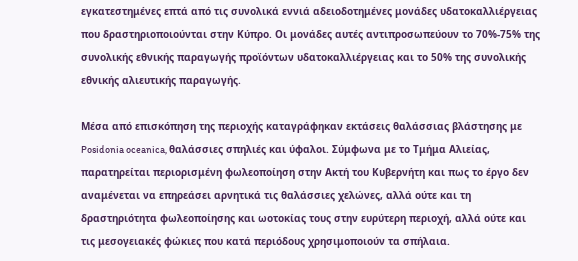εγκατεστημένες επτά από τις συνολικά εννιά αδειοδοτημένες μονάδες υδατοκαλλιέργειας που δραστηριοποιούνται στην Κύπρο. Οι μονάδες αυτές αντιπροσωπεύουν το 70%-75% της συνολικής εθνικής παραγωγής προϊόντων υδατοκαλλιέργειας και το 50% της συνολικής εθνικής αλιευτικής παραγωγής.

Μέσα από επισκόπηση της περιοχής καταγράφηκαν εκτάσεις θαλάσσιας βλάστησης με Posidonia oceanica, θαλάσσιες σπηλιές και ύφαλοι. Σύμφωνα με το Τμήμα Αλιείας, παρατηρείται περιορισμένη φωλεοποίηση στην Ακτή του Κυβερνήτη και πως το έργο δεν αναμένεται να επηρεάσει αρνητικά τις θαλάσσιες χελώνες, αλλά ούτε και τη δραστηριότητα φωλεοποίησης και ωοτοκίας τους στην ευρύτερη περιοχή, αλλά ούτε και τις μεσογειακές φώκιες που κατά περιόδους χρησιμοποιούν τα σπήλαια.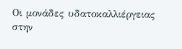Οι μονάδες υδατοκαλλιέργειας στην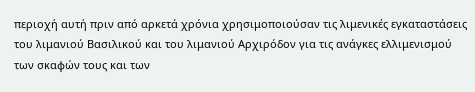περιοχή αυτή πριν από αρκετά χρόνια χρησιμοποιούσαν τις λιμενικές εγκαταστάσεις του λιμανιού Βασιλικού και του λιμανιού Αρχιρόδον για τις ανάγκες ελλιμενισμού των σκαφών τους και των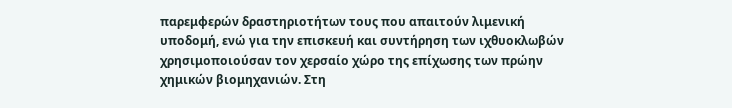παρεμφερών δραστηριοτήτων τους που απαιτούν λιμενική υποδομή, ενώ για την επισκευή και συντήρηση των ιχθυοκλωβών χρησιμοποιούσαν τον χερσαίο χώρο της επίχωσης των πρώην χημικών βιομηχανιών. Στη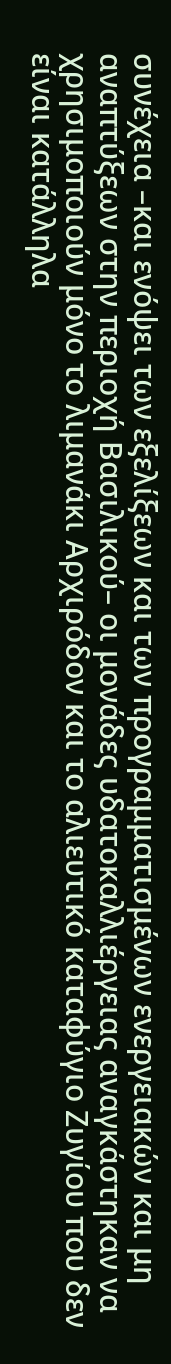συνέχεια –και ενόψει των εξελίξεων και των προγραμματισμένων ενεργειακών και μη αναπτύξεων στην περιοχή Βασιλικού– οι μονάδες υδατοκαλλιέργειας αναγκάστηκαν να χρησιμοποιούν μόνο το λιμανάκι Αρχιρόδον και το αλιευτικό καταφύγιο Ζυγίου που δεν είναι κατάλληλα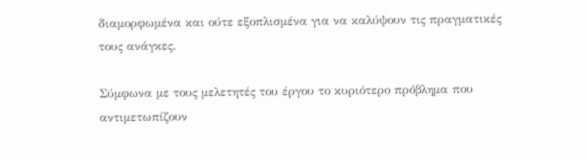διαμορφωμένα και ούτε εξοπλισμένα για να καλύψουν τις πραγματικές τους ανάγκες.

Σύμφωνα με τους μελετητές του έργου το κυριότερο πρόβλημα που αντιμετωπίζουν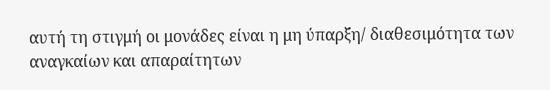αυτή τη στιγμή οι μονάδες είναι η μη ύπαρξη/ διαθεσιμότητα των αναγκαίων και απαραίτητων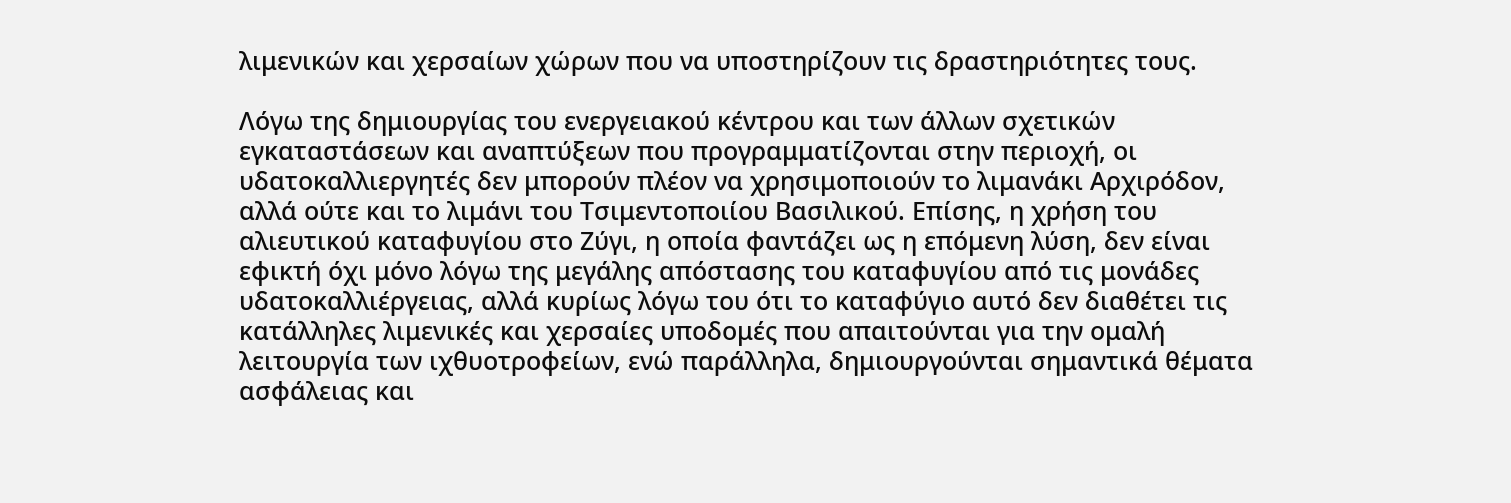λιμενικών και χερσαίων χώρων που να υποστηρίζουν τις δραστηριότητες τους.

Λόγω της δημιουργίας του ενεργειακού κέντρου και των άλλων σχετικών εγκαταστάσεων και αναπτύξεων που προγραμματίζονται στην περιοχή, οι υδατοκαλλιεργητές δεν μπορούν πλέον να χρησιμοποιούν το λιμανάκι Αρχιρόδον, αλλά ούτε και το λιμάνι του Τσιμεντοποιίου Βασιλικού. Επίσης, η χρήση του αλιευτικού καταφυγίου στο Ζύγι, η οποία φαντάζει ως η επόμενη λύση, δεν είναι εφικτή όχι μόνο λόγω της μεγάλης απόστασης του καταφυγίου από τις μονάδες υδατοκαλλιέργειας, αλλά κυρίως λόγω του ότι το καταφύγιο αυτό δεν διαθέτει τις κατάλληλες λιμενικές και χερσαίες υποδομές που απαιτούνται για την ομαλή λειτουργία των ιχθυοτροφείων, ενώ παράλληλα, δημιουργούνται σημαντικά θέματα ασφάλειας και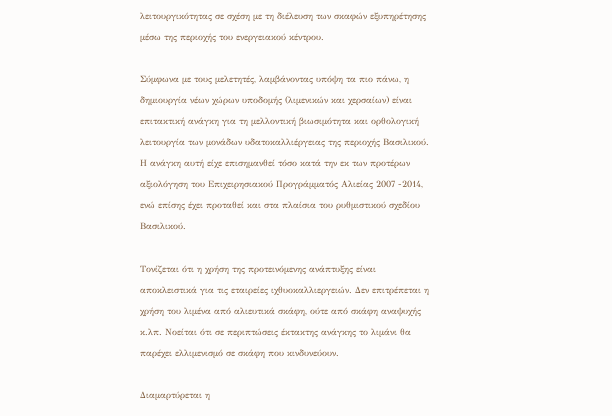λειτουργικότητας σε σχέση με τη διέλευση των σκαφών εξυπηρέτησης μέσω της περιοχής του ενεργειακού κέντρου.

Σύμφωνα με τους μελετητές, λαμβάνοντας υπόψη τα πιο πάνω, η δημιουργία νέων χώρων υποδομής (λιμενικών και χερσαίων) είναι επιτακτική ανάγκη για τη μελλοντική βιωσιμότητα και ορθολογική λειτουργία των μονάδων υδατοκαλλιέργειας της περιοχής Βασιλικού. Η ανάγκη αυτή είχε επισημανθεί τόσο κατά την εκ των προτέρων αξιολόγηση του Επιχειρησιακού Προγράμματός Αλιείας 2007 -2014, ενώ επίσης έχει προταθεί και στα πλαίσια του ρυθμιστικού σχεδίου Βασιλικού.

Τονίζεται ότι η χρήση της προτεινόμενης ανάπτυξης είναι αποκλειστικά για τις εταιρείες ιχθυοκαλλιεργειών. Δεν επιτρέπεται η χρήση του λιμένα από αλιευτικά σκάφη, ούτε από σκάφη αναψυχής κ.λπ. Νοείται ότι σε περιπτώσεις έκτακτης ανάγκης το λιμάνι θα παρέχει ελλιμενισμό σε σκάφη που κινδυνεύουν.

Διαμαρτύρεται η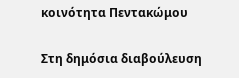κοινότητα Πεντακώμου

Στη δημόσια διαβούλευση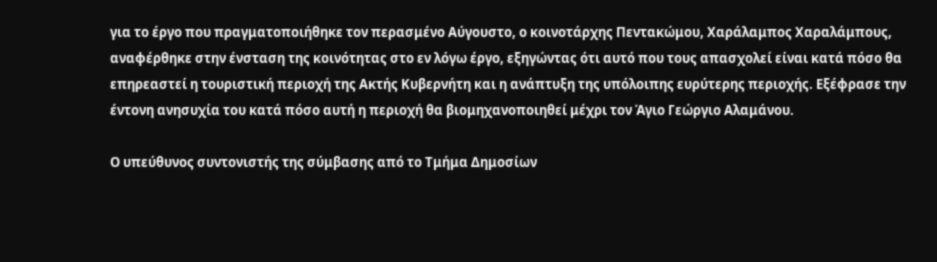για το έργο που πραγματοποιήθηκε τον περασμένο Αύγουστο, ο κοινοτάρχης Πεντακώμου, Χαράλαμπος Χαραλάμπους, αναφέρθηκε στην ένσταση της κοινότητας στο εν λόγω έργο, εξηγώντας ότι αυτό που τους απασχολεί είναι κατά πόσο θα επηρεαστεί η τουριστική περιοχή της Ακτής Κυβερνήτη και η ανάπτυξη της υπόλοιπης ευρύτερης περιοχής. Εξέφρασε την έντονη ανησυχία του κατά πόσο αυτή η περιοχή θα βιομηχανοποιηθεί μέχρι τον Άγιο Γεώργιο Αλαμάνου.

Ο υπεύθυνος συντονιστής της σύμβασης από το Τμήμα Δημοσίων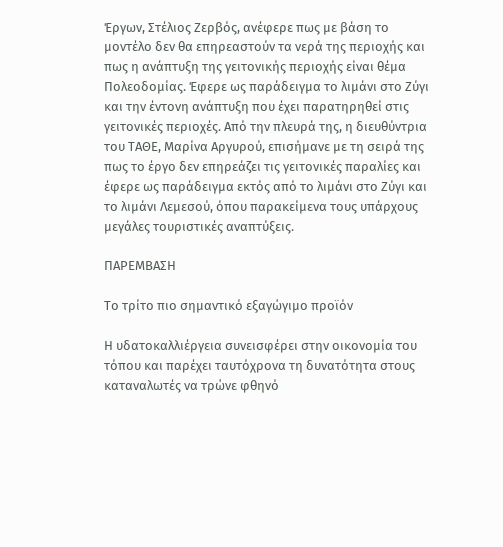Έργων, Στέλιος Ζερβός, ανέφερε πως με βάση το μοντέλο δεν θα επηρεαστούν τα νερά της περιοχής και πως η ανάπτυξη της γειτονικής περιοχής είναι θέμα Πολεοδομίας. Έφερε ως παράδειγμα το λιμάνι στο Ζύγι και την έντονη ανάπτυξη που έχει παρατηρηθεί στις γειτονικές περιοχές. Από την πλευρά της, η διευθύντρια του ΤΑΘΕ, Μαρίνα Αργυρού, επισήμανε με τη σειρά της πως το έργο δεν επηρεάζει τις γειτονικές παραλίες και έφερε ως παράδειγμα εκτός από το λιμάνι στο Ζύγι και το λιμάνι Λεμεσού, όπου παρακείμενα τους υπάρχους μεγάλες τουριστικές αναπτύξεις.

ΠΑΡΕΜΒΑΣΗ

Το τρίτο πιο σημαντικό εξαγώγιμο προϊόν

Η υδατοκαλλιέργεια συνεισφέρει στην οικονομία του τόπου και παρέχει ταυτόχρονα τη δυνατότητα στους καταναλωτές να τρώνε φθηνό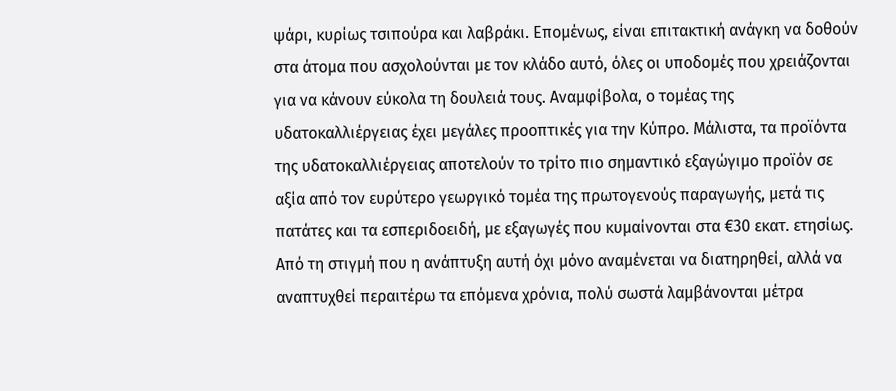ψάρι, κυρίως τσιπούρα και λαβράκι. Επομένως, είναι επιτακτική ανάγκη να δοθούν στα άτομα που ασχολούνται με τον κλάδο αυτό, όλες οι υποδομές που χρειάζονται για να κάνουν εύκολα τη δουλειά τους. Αναμφίβολα, ο τομέας της υδατοκαλλιέργειας έχει μεγάλες προοπτικές για την Κύπρο. Μάλιστα, τα προϊόντα της υδατοκαλλιέργειας αποτελούν το τρίτο πιο σημαντικό εξαγώγιμο προϊόν σε αξία από τον ευρύτερο γεωργικό τομέα της πρωτογενούς παραγωγής, μετά τις πατάτες και τα εσπεριδοειδή, με εξαγωγές που κυμαίνονται στα €30 εκατ. ετησίως. Από τη στιγμή που η ανάπτυξη αυτή όχι μόνο αναμένεται να διατηρηθεί, αλλά να αναπτυχθεί περαιτέρω τα επόμενα χρόνια, πολύ σωστά λαμβάνονται μέτρα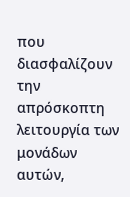που διασφαλίζουν την απρόσκοπτη λειτουργία των μονάδων αυτών,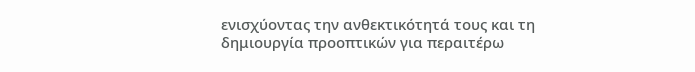ενισχύοντας την ανθεκτικότητά τους και τη δημιουργία προοπτικών για περαιτέρω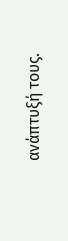ανάπτυξή τους.